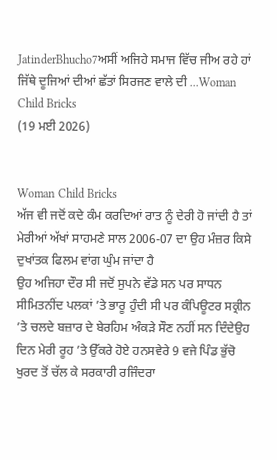JatinderBhucho7ਅਸੀਂ ਅਜਿਹੇ ਸਮਾਜ ਵਿੱਚ ਜੀਅ ਰਹੇ ਹਾਂ ਜਿੱਥੇ ਦੂਜਿਆਂ ਦੀਆਂ ਛੱਤਾਂ ਸਿਰਜਣ ਵਾਲੇ ਦੀ ...Woman Child Bricks
(19 ਮਈ 2026)


Woman Child Bricks
ਅੱਜ ਵੀ ਜਦੋਂ ਕਦੇ ਕੰਮ ਕਰਦਿਆਂ ਰਾਤ ਨੂੰ ਦੇਰੀ ਹੋ ਜਾਂਦੀ ਹੈ ਤਾਂ ਮੇਰੀਆਂ ਅੱਖਾਂ ਸਾਹਮਣੇ ਸਾਲ 2006-07 ਦਾ ਉਹ ਮੰਜ਼ਰ ਕਿਸੇ ਦੁਖਾਂਤਕ ਫਿਲਮ ਵਾਂਗ ਘੁੰਮ ਜਾਂਦਾ ਹੈ
ਉਹ ਅਜਿਹਾ ਦੌਰ ਸੀ ਜਦੋਂ ਸੁਪਨੇ ਵੱਡੇ ਸਨ ਪਰ ਸਾਧਨ ਸੀਮਿਤਨੀਂਦ ਪਲਕਾਂ ’ਤੇ ਭਾਰੂ ਹੁੰਦੀ ਸੀ ਪਰ ਕੰਪਿਊਟਰ ਸਕ੍ਰੀਨ ’ਤੇ ਚਲਦੇ ਬਜ਼ਾਰ ਦੇ ਬੇਰਹਿਮ ਅੰਕੜੇ ਸੌਣ ਨਹੀਂ ਸਨ ਦਿੰਦੇਉਹ ਦਿਨ ਮੇਰੀ ਰੂਹ ’ਤੇ ਉੱਕਰੇ ਹੋਏ ਹਨਸਵੇਰੇ 9 ਵਜੇ ਪਿੰਡ ਭੁੱਚੋ ਖੁਰਦ ਤੋਂ ਚੱਲ ਕੇ ਸਰਕਾਰੀ ਰਜਿੰਦਰਾ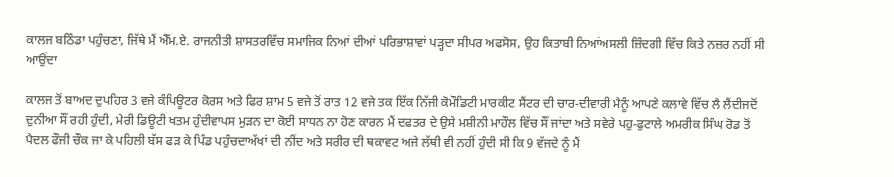ਕਾਲਜ ਬਠਿੰਡਾ ਪਹੁੰਚਣਾ, ਜਿੱਥੇ ਮੈਂ ਐੱਮ.ਏ. ਰਾਜਨੀਤੀ ਸ਼ਾਸਤਰਵਿੱਚ ਸਮਾਜਿਕ ਨਿਆਂ ਦੀਆਂ ਪਰਿਭਾਸ਼ਾਵਾਂ ਪੜ੍ਹਦਾ ਸੀਪਰ ਅਫਸੋਸ, ਉਹ ਕਿਤਾਬੀ ਨਿਆਂਅਸਲੀ ਜ਼ਿੰਦਗੀ ਵਿੱਚ ਕਿਤੇ ਨਜ਼ਰ ਨਹੀਂ ਸੀ ਆਉਂਦਾ

ਕਾਲਜ ਤੋਂ ਬਾਅਦ ਦੁਪਹਿਰ 3 ਵਜੇ ਕੰਪਿਊਟਰ ਕੋਰਸ ਅਤੇ ਫਿਰ ਸ਼ਾਮ 5 ਵਜੇ ਤੋਂ ਰਾਤ 12 ਵਜੇ ਤਕ ਇੱਕ ਨਿੱਜੀ ਕੋਮੌਡਿਟੀ ਮਾਰਕੀਟ ਸੈਂਟਰ ਦੀ ਚਾਰ-ਦੀਵਾਰੀ ਮੈਨੂੰ ਆਪਣੇ ਕਲਾਵੇ ਵਿੱਚ ਲੈ ਲੈਂਦੀਜਦੋਂ ਦੁਨੀਆ ਸੌਂ ਰਹੀ ਹੁੰਦੀ, ਮੇਰੀ ਡਿਊਟੀ ਖਤਮ ਹੁੰਦੀਵਾਪਸ ਮੁੜਨ ਦਾ ਕੋਈ ਸਾਧਨ ਨਾ ਹੋਣ ਕਾਰਨ ਮੈਂ ਦਫਤਰ ਦੇ ਉਸੇ ਮਸ਼ੀਨੀ ਮਾਹੌਲ ਵਿੱਚ ਸੌਂ ਜਾਂਦਾ ਅਤੇ ਸਵੇਰੇ ਪਹੁ-ਫੁਟਾਲੇ ਅਮਰੀਕ ਸਿੰਘ ਰੋਡ ਤੋਂ ਪੈਦਲ ਫੌਜੀ ਚੌਕ ਜਾ ਕੇ ਪਹਿਲੀ ਬੱਸ ਫੜ ਕੇ ਪਿੰਡ ਪਹੁੰਚਦਾਅੱਖਾਂ ਦੀ ਨੀਂਦ ਅਤੇ ਸਰੀਰ ਦੀ ਥਕਾਵਟ ਅਜੇ ਲੱਥੀ ਵੀ ਨਹੀਂ ਹੁੰਦੀ ਸੀ ਕਿ 9 ਵੱਜਦੇ ਨੂੰ ਮੈਂ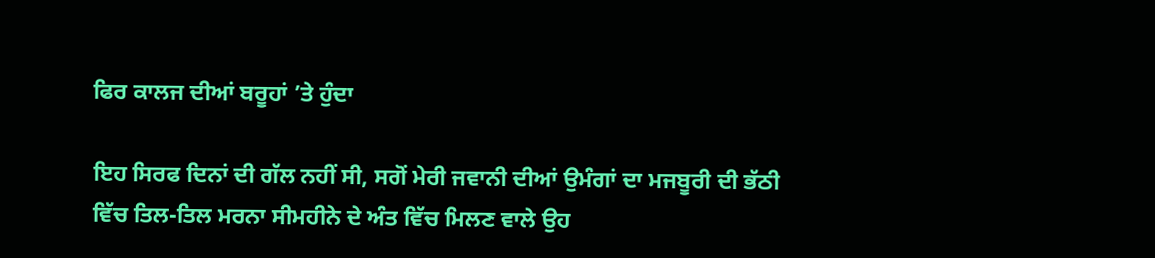ਫਿਰ ਕਾਲਜ ਦੀਆਂ ਬਰੂਹਾਂ ’ਤੇ ਹੁੰਦਾ

ਇਹ ਸਿਰਫ ਦਿਨਾਂ ਦੀ ਗੱਲ ਨਹੀਂ ਸੀ, ਸਗੋਂ ਮੇਰੀ ਜਵਾਨੀ ਦੀਆਂ ਉਮੰਗਾਂ ਦਾ ਮਜਬੂਰੀ ਦੀ ਭੱਠੀ ਵਿੱਚ ਤਿਲ-ਤਿਲ ਮਰਨਾ ਸੀਮਹੀਨੇ ਦੇ ਅੰਤ ਵਿੱਚ ਮਿਲਣ ਵਾਲੇ ਉਹ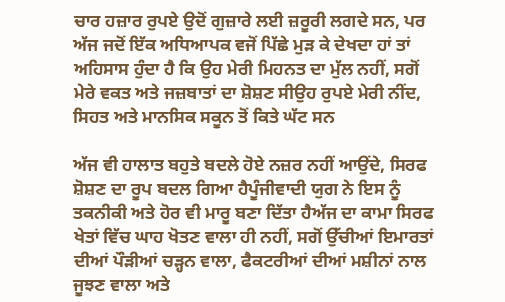ਚਾਰ ਹਜ਼ਾਰ ਰੁਪਏ ਉਦੋਂ ਗੁਜ਼ਾਰੇ ਲਈ ਜ਼ਰੂਰੀ ਲਗਦੇ ਸਨ, ਪਰ ਅੱਜ ਜਦੋਂ ਇੱਕ ਅਧਿਆਪਕ ਵਜੋਂ ਪਿੱਛੇ ਮੁੜ ਕੇ ਦੇਖਦਾ ਹਾਂ ਤਾਂ ਅਹਿਸਾਸ ਹੁੰਦਾ ਹੈ ਕਿ ਉਹ ਮੇਰੀ ਮਿਹਨਤ ਦਾ ਮੁੱਲ ਨਹੀਂ, ਸਗੋਂ ਮੇਰੇ ਵਕਤ ਅਤੇ ਜਜ਼ਬਾਤਾਂ ਦਾ ਸ਼ੋਸ਼ਣ ਸੀਉਹ ਰੁਪਏ ਮੇਰੀ ਨੀਂਦ, ਸਿਹਤ ਅਤੇ ਮਾਨਸਿਕ ਸਕੂਨ ਤੋਂ ਕਿਤੇ ਘੱਟ ਸਨ

ਅੱਜ ਵੀ ਹਾਲਾਤ ਬਹੁਤੇ ਬਦਲੇ ਹੋਏ ਨਜ਼ਰ ਨਹੀਂ ਆਉਂਦੇ, ਸਿਰਫ ਸ਼ੋਸ਼ਣ ਦਾ ਰੂਪ ਬਦਲ ਗਿਆ ਹੈਪੂੰਜੀਵਾਦੀ ਯੁਗ ਨੇ ਇਸ ਨੂੰ ਤਕਨੀਕੀ ਅਤੇ ਹੋਰ ਵੀ ਮਾਰੂ ਬਣਾ ਦਿੱਤਾ ਹੈਅੱਜ ਦਾ ਕਾਮਾ ਸਿਰਫ ਖੇਤਾਂ ਵਿੱਚ ਘਾਹ ਖੋਤਣ ਵਾਲਾ ਹੀ ਨਹੀਂ, ਸਗੋਂ ਉੱਚੀਆਂ ਇਮਾਰਤਾਂ ਦੀਆਂ ਪੌੜੀਆਂ ਚੜ੍ਹਨ ਵਾਲਾ, ਫੈਕਟਰੀਆਂ ਦੀਆਂ ਮਸ਼ੀਨਾਂ ਨਾਲ ਜੂਝਣ ਵਾਲਾ ਅਤੇ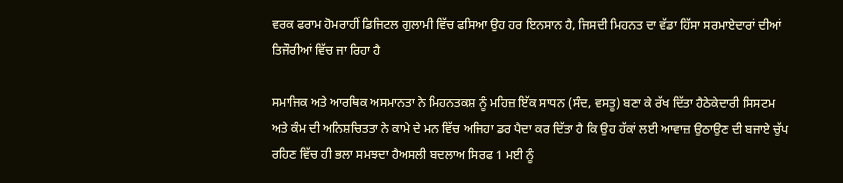ਵਰਕ ਫਰਾਮ ਹੋਮਰਾਹੀਂ ਡਿਜਿਟਲ ਗੁਲਾਮੀ ਵਿੱਚ ਫਸਿਆ ਉਹ ਹਰ ਇਨਸਾਨ ਹੈ, ਜਿਸਦੀ ਮਿਹਨਤ ਦਾ ਵੱਡਾ ਹਿੱਸਾ ਸਰਮਾਏਦਾਰਾਂ ਦੀਆਂ ਤਿਜੌਰੀਆਂ ਵਿੱਚ ਜਾ ਰਿਹਾ ਹੈ

ਸਮਾਜਿਕ ਅਤੇ ਆਰਥਿਕ ਅਸਮਾਨਤਾ ਨੇ ਮਿਹਨਤਕਸ਼ ਨੂੰ ਮਹਿਜ਼ ਇੱਕ ਸਾਧਨ (ਸੰਦ, ਵਸਤੂ) ਬਣਾ ਕੇ ਰੱਖ ਦਿੱਤਾ ਹੈਠੇਕੇਦਾਰੀ ਸਿਸਟਮ ਅਤੇ ਕੰਮ ਦੀ ਅਨਿਸ਼ਚਿਤਤਾ ਨੇ ਕਾਮੇ ਦੇ ਮਨ ਵਿੱਚ ਅਜਿਹਾ ਡਰ ਪੈਦਾ ਕਰ ਦਿੱਤਾ ਹੈ ਕਿ ਉਹ ਹੱਕਾਂ ਲਈ ਆਵਾਜ਼ ਉਠਾਉਣ ਦੀ ਬਜਾਏ ਚੁੱਪ ਰਹਿਣ ਵਿੱਚ ਹੀ ਭਲਾ ਸਮਝਦਾ ਹੈਅਸਲੀ ਬਦਲਾਅ ਸਿਰਫ 1 ਮਈ ਨੂੰ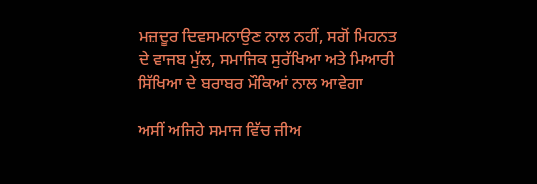ਮਜ਼ਦੂਰ ਦਿਵਸਮਨਾਉਣ ਨਾਲ ਨਹੀਂ, ਸਗੋਂ ਮਿਹਨਤ ਦੇ ਵਾਜਬ ਮੁੱਲ, ਸਮਾਜਿਕ ਸੁਰੱਖਿਆ ਅਤੇ ਮਿਆਰੀ ਸਿੱਖਿਆ ਦੇ ਬਰਾਬਰ ਮੌਕਿਆਂ ਨਾਲ ਆਵੇਗਾ

ਅਸੀਂ ਅਜਿਹੇ ਸਮਾਜ ਵਿੱਚ ਜੀਅ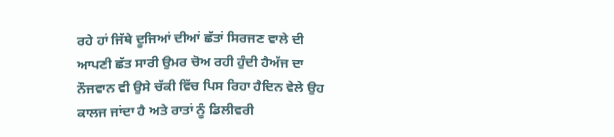ਰਹੇ ਹਾਂ ਜਿੱਥੇ ਦੂਜਿਆਂ ਦੀਆਂ ਛੱਤਾਂ ਸਿਰਜਣ ਵਾਲੇ ਦੀ ਆਪਣੀ ਛੱਤ ਸਾਰੀ ਉਮਰ ਚੋਅ ਰਹੀ ਹੁੰਦੀ ਹੈਅੱਜ ਦਾ ਨੌਜਵਾਨ ਵੀ ਉਸੇ ਚੱਕੀ ਵਿੱਚ ਪਿਸ ਰਿਹਾ ਹੈਦਿਨ ਵੇਲੇ ਉਹ ਕਾਲਜ ਜਾਂਦਾ ਹੈ ਅਤੇ ਰਾਤਾਂ ਨੂੰ ਡਿਲੀਵਰੀ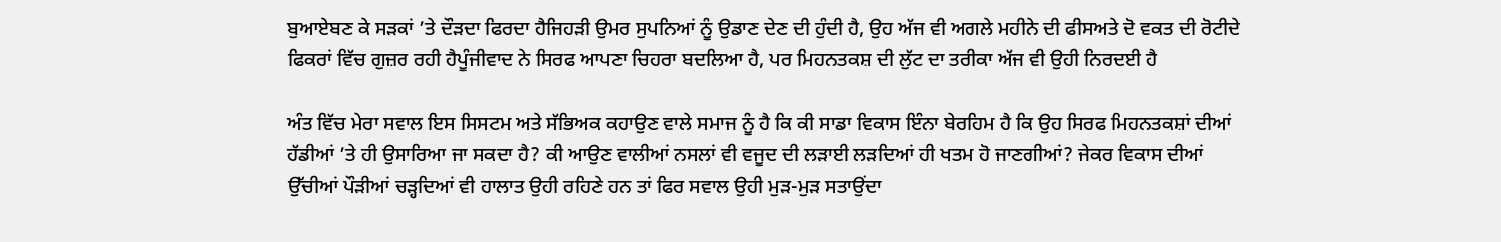ਬੁਆਏਬਣ ਕੇ ਸੜਕਾਂ ’ਤੇ ਦੌੜਦਾ ਫਿਰਦਾ ਹੈਜਿਹੜੀ ਉਮਰ ਸੁਪਨਿਆਂ ਨੂੰ ਉਡਾਣ ਦੇਣ ਦੀ ਹੁੰਦੀ ਹੈ, ਉਹ ਅੱਜ ਵੀ ਅਗਲੇ ਮਹੀਨੇ ਦੀ ਫੀਸਅਤੇ ਦੋ ਵਕਤ ਦੀ ਰੋਟੀਦੇ ਫਿਕਰਾਂ ਵਿੱਚ ਗੁਜ਼ਰ ਰਹੀ ਹੈਪੂੰਜੀਵਾਦ ਨੇ ਸਿਰਫ ਆਪਣਾ ਚਿਹਰਾ ਬਦਲਿਆ ਹੈ, ਪਰ ਮਿਹਨਤਕਸ਼ ਦੀ ਲੁੱਟ ਦਾ ਤਰੀਕਾ ਅੱਜ ਵੀ ਉਹੀ ਨਿਰਦਈ ਹੈ

ਅੰਤ ਵਿੱਚ ਮੇਰਾ ਸਵਾਲ ਇਸ ਸਿਸਟਮ ਅਤੇ ਸੱਭਿਅਕ ਕਹਾਉਣ ਵਾਲੇ ਸਮਾਜ ਨੂੰ ਹੈ ਕਿ ਕੀ ਸਾਡਾ ਵਿਕਾਸ ਇੰਨਾ ਬੇਰਹਿਮ ਹੈ ਕਿ ਉਹ ਸਿਰਫ ਮਿਹਨਤਕਸ਼ਾਂ ਦੀਆਂ ਹੱਡੀਆਂ ’ਤੇ ਹੀ ਉਸਾਰਿਆ ਜਾ ਸਕਦਾ ਹੈ? ਕੀ ਆਉਣ ਵਾਲੀਆਂ ਨਸਲਾਂ ਵੀ ਵਜੂਦ ਦੀ ਲੜਾਈ ਲੜਦਿਆਂ ਹੀ ਖਤਮ ਹੋ ਜਾਣਗੀਆਂ? ਜੇਕਰ ਵਿਕਾਸ ਦੀਆਂ ਉੱਚੀਆਂ ਪੌੜੀਆਂ ਚੜ੍ਹਦਿਆਂ ਵੀ ਹਾਲਾਤ ਉਹੀ ਰਹਿਣੇ ਹਨ ਤਾਂ ਫਿਰ ਸਵਾਲ ਉਹੀ ਮੁੜ-ਮੁੜ ਸਤਾਉਂਦਾ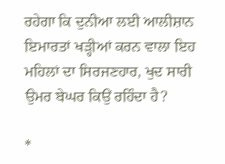ਰਹੇਗਾ ਕਿ ਦੁਨੀਆ ਲਈ ਆਲੀਸ਼ਾਨ ਇਮਾਰਤਾਂ ਖੜ੍ਹੀਆਂ ਕਰਨ ਵਾਲਾ ਇਹ ਮਹਿਲਾਂ ਦਾ ਸਿਰਜਣਹਾਰ, ਖੁਦ ਸਾਰੀ ਉਮਰ ਬੇਘਰ ਕਿਉਂ ਰਹਿੰਦਾ ਹੈ?

*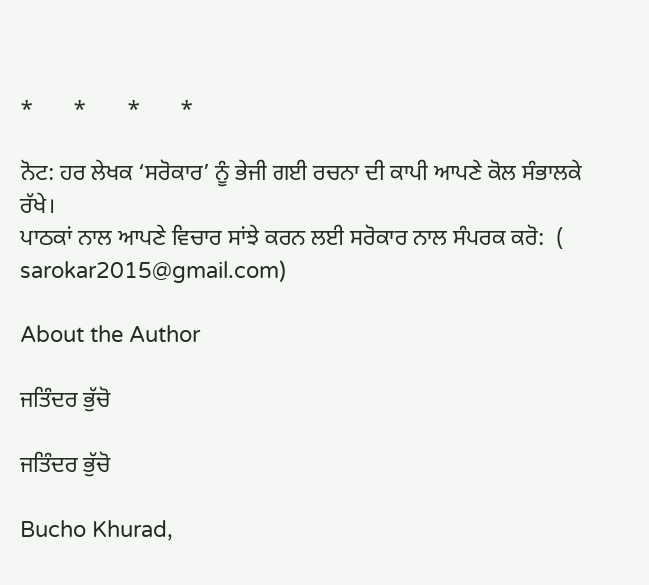*       *       *       *

ਨੋਟ: ਹਰ ਲੇਖਕ ‘ਸਰੋਕਾਰ’ ਨੂੰ ਭੇਜੀ ਗਈ ਰਚਨਾ ਦੀ ਕਾਪੀ ਆਪਣੇ ਕੋਲ ਸੰਭਾਲਕੇ ਰੱਖੇ।
ਪਾਠਕਾਂ ਨਾਲ ਆਪਣੇ ਵਿਚਾਰ ਸਾਂਝੇ ਕਰਨ ਲਈ ਸਰੋਕਾਰ ਨਾਲ ਸੰਪਰਕ ਕਰੋ:  (
sarokar2015@gmail.com)

About the Author

ਜਤਿੰਦਰ ਭੁੱਚੋ

ਜਤਿੰਦਰ ਭੁੱਚੋ

Bucho Khurad,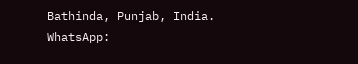Bathinda, Punjab, India.
WhatsApp: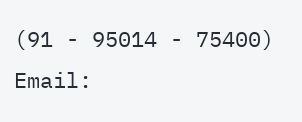(91 - 95014 - 75400)
Email: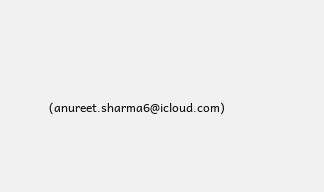(anureet.sharma6@icloud.com)